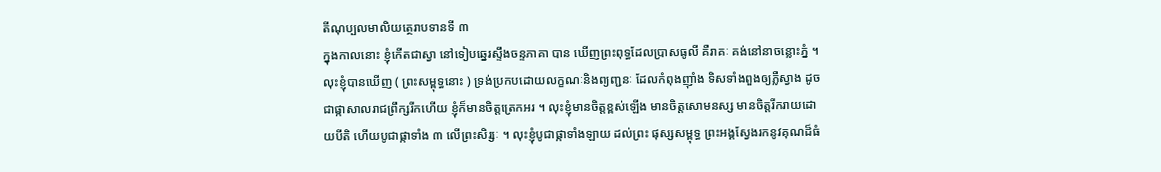តីណុប្បលមាលិយត្ថេរាបទានទី ៣
ក្នុងកាលនោះ ខ្ញុំកើតជាស្វា នៅទៀបឆ្នេរស្ទឹងចន្ទភាគា បាន ឃើញព្រះពុទ្ធដែលប្រាសធូលី គឺរាគៈ គង់នៅនាចន្លោះភ្នំ ។ លុះខ្ញុំបានឃើញ ( ព្រះសម្ពុទ្ធនោះ ) ទ្រង់ប្រកបដោយលក្ខណៈនិងព្យញ្ជនៈ ដែលកំពុងញ៉ាំង ទិសទាំងពួងឲ្យភ្លឺស្វាង ដូចជាផ្កាសាលរាជព្រឹក្សរីកហើយ ខ្ញុំក៏មានចិត្តត្រេកអរ ។ លុះខ្ញុំមានចិត្តខ្ពស់ឡើង មានចិត្តសោមនស្ស មានចិត្តរីករាយដោយបីតិ ហើយបូជាផ្កាទាំង ៣ លើព្រះសិរ្សៈ ។ លុះខ្ញុំបូជាផ្កាទាំងឡាយ ដល់ព្រះ ផុស្សសម្ពុទ្ធ ព្រះអង្គស្វែងរកនូវគុណដ៏ធំ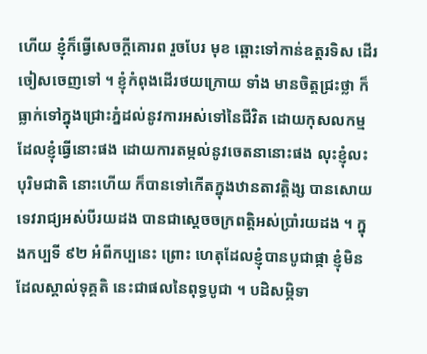ហើយ ខ្ញុំក៏ធ្វើសេចក្តីគោរព រួចបែរ មុខ ឆ្ពោះទៅកាន់ឧត្តរទិស ដើរចៀសចេញទៅ ។ ខ្ញុំកំពុងដើរថយក្រោយ ទាំង មានចិត្តជ្រះថ្លា ក៏ធ្លាក់ទៅក្នុងជ្រោះភ្នំដល់នូវការអស់ទៅនៃជីវិត ដោយកុសលកម្ម ដែលខ្ញុំធ្វើនោះផង ដោយការតម្កល់នូវចេតនានោះផង លុះខ្ញុំលះបុរិមជាតិ នោះហើយ ក៏បានទៅកើតក្នុងឋានតាវត្តិង្ស បានសោយទេវរាជ្យអស់បីរយដង បានជាស្តេចចក្រពត្តិអស់ប្រាំរយដង ។ ក្នុងកប្បទី ៩២ អំពីកប្បនេះ ព្រោះ ហេតុដែលខ្ញុំបានបូជាផ្កា ខ្ញុំមិនដែលស្គាល់ទុគ្គតិ នេះជាផលនៃពុទ្ធបូជា ។ បដិសម្ភិទា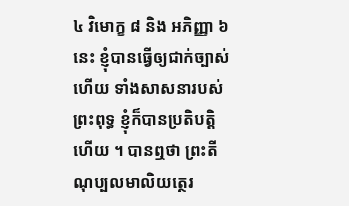៤ វិមោក្ខ ៨ និង អភិញ្ញា ៦ នេះ ខ្ញុំបានធ្វើឲ្យជាក់ច្បាស់ ហើយ ទាំងសាសនារបស់ព្រះពុទ្ធ ខ្ញុំក៏បានប្រតិបត្តិហើយ ។ បានឮថា ព្រះតីណុប្បលមាលិយត្ថេរ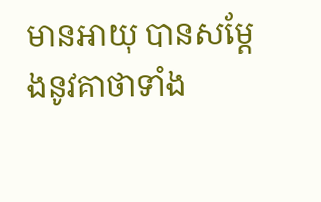មានអាយុ បានសម្តែងនូវគាថាទាំង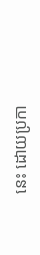នេះ ដោយប្រកា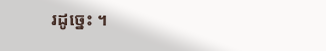រដូច្នេះ ។